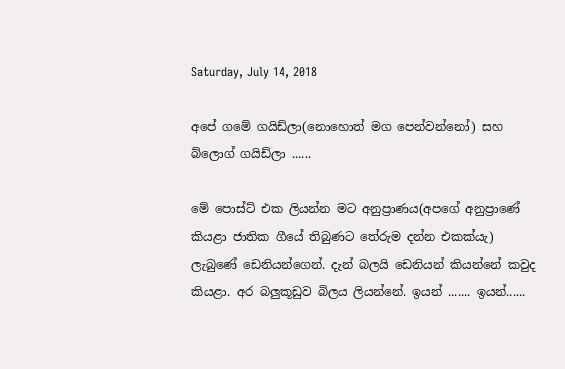Saturday, July 14, 2018

අපේ ගමේ ගයිඩ්ලා(නොහොත් මග පෙන්වන්නෝ) සහ බ්ලොග් ගයිඩ්ලා ......

මේ පොස්ට් එක ලියන්න මට අනුප්‍රාණය(අපගේ අනුප්‍රාණේ කියළා ජාතික ගීයේ තිබුණට තේරුම දන්න එකක්යැ) ලැබුණේ ඩෙනියන්ගෙන්. දැන් බලයි ඩෙනියන් කියන්නේ කවුද කියළා. අර බලුකූඩුව බිලය ලියන්නේ. ඉයන් ....... ඉයන්......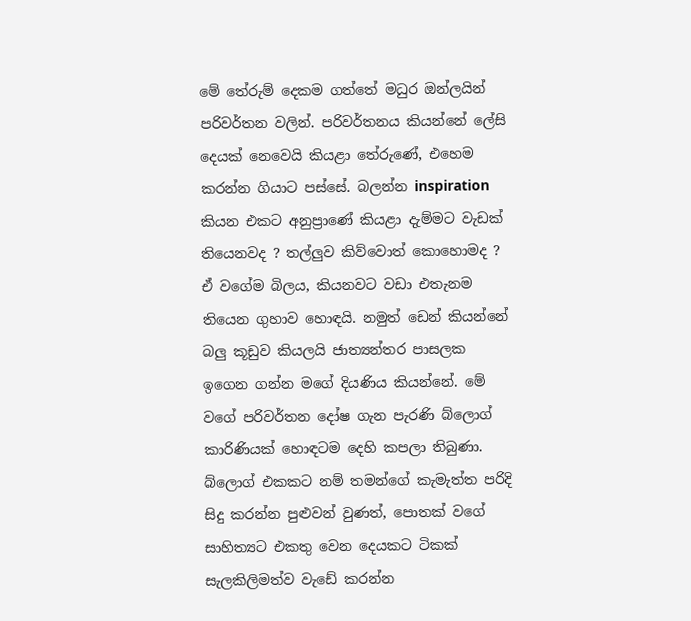මේ තේරුම් දෙකම ගත්තේ මධුර ඔන්ලයින්  පරිවර්තන වලින්. පරිවර්තනය කියන්නේ ලේසි දෙයක් නෙවෙයි කියළා තේරුණේ, එහෙම කරන්න ගියාට පස්සේ. බලන්න inspiration කියන එකට අනුප්‍රාණේ කියළා දැම්මට වැඩක් තියෙනවද ? තල්ලුව කිව්වොත් කොහොමද ? ඒ වගේම බිලය, කියනවට වඩා එතැනම තියෙන ගුහාව හොඳයි. නමුත් ඩෙන් කියන්නේ බලු කූඩුව කියලයි ජාත්‍යන්තර පාසලක ඉගෙන ගන්න මගේ දියණිය කියන්නේ. මේ වගේ පරිවර්තන දෝෂ ගැන පැරණි බ්ලොග් කාරිණියක් හොඳටම දෙහි කපලා තිබුණා. බ්ලොග් එකකට නම් තමන්ගේ කැමැත්ත පරිදි සිදු කරන්න පුළුවන් වුණත්, පොතක් වගේ සාහිත්‍යට එකතු වෙන දෙයකට ටිකක් සැලකිලිමත්ව වැඩේ කරන්න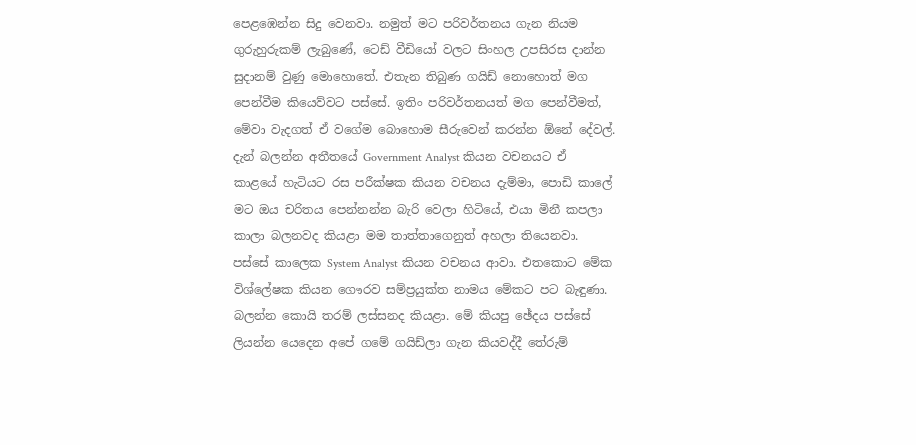පෙළඹෙන්න සිදු වෙනවා. නමුත් මට පරිවර්තනය ගැන නියම ගුරුහුරුකම් ලැබුණේ, ටෙඩ් වීඩියෝ වලට සිංහල උපසිරස දාන්න සුදානම් වුණු මොහොතේ. එතැන තිබුණ ගයිඩ් නොහොත් මග පෙන්වීම කියෙව්වට පස්සේ. ඉතිං පරිවර්තනයත් මග පෙන්වීමත්, මේවා වැදගත් ඒ වගේම බොහොම සීරුවෙන් කරන්න ඕනේ දේවල්. දැන් බලන්න අතීතයේ Government Analyst කියන වචනයට ඒ කාළයේ හැටියට රස පරීක්ෂක කියන වචනය දැම්මා, පොඩි කාලේ මට ඔය චරිතය පෙන්නන්න බැරි වෙලා හිටියේ, එයා මිනී කපලා කාලා බලනවද කියළා මම තාත්තාගෙනුත් අහලා තියෙනවා. පස්සේ කාලෙක System Analyst කියන වචනය ආවා. එතකොට මේක විශ්ලේෂක කියන ගෞරව සම්ප්‍රයුක්ත නාමය මේකට පට බැඳුණා. බලන්න කොයි තරම් ලස්සනද කියළා. මේ කියපු ඡේදය පස්සේ ලියන්න යෙදෙන අපේ ගමේ ගයිඩ්ලා ගැන කියවද්දී තේරුම්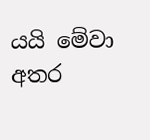යයි මේවා අතර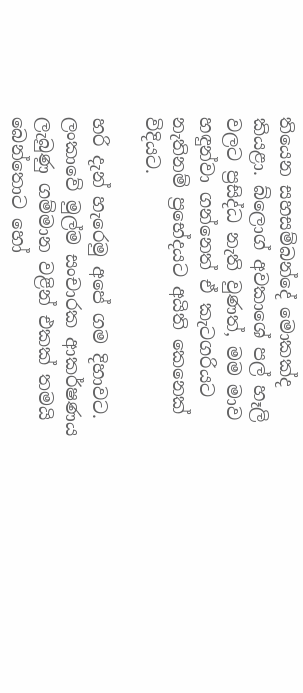තියෙන සහසම්බන්දේ මොකක්ද කියළා. බ්ලොග් අවකාශේ පල් හෑලි වලට ප්‍රසිද්ධ නැති වුණත්, මම මාව හඳුන්වා ගන්නෙත් ඒ කැටගරියට නැතිනම් ප්‍රභේදයට අයිති කෙනෙක් විදියට.

හරි දැන් හැරෙමු අපේ ගම දිහාවට. ලංකාවේ මුල්ම සංචාරක ආකර්ෂණය ලැබුණු ගම්මාන වළින් එකක් තමයි බෙන්තොට හෝ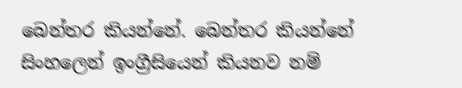බෙන්තර කියන්නේ. බෙන්තර කියන්නේ සිංහලෙන් ඉංග්‍රීසියෙන් කියනව නම්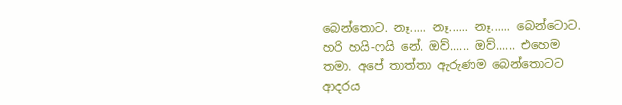බෙන්තොට. නෑ..... නෑ...... නෑ...... බෙන්ටොට. හරි හයි-ෆයි නේ. ඔව්...... ඔව්...... එහෙම තමා. අපේ තාත්තා ඇරුණම බෙන්තොටට ආදරය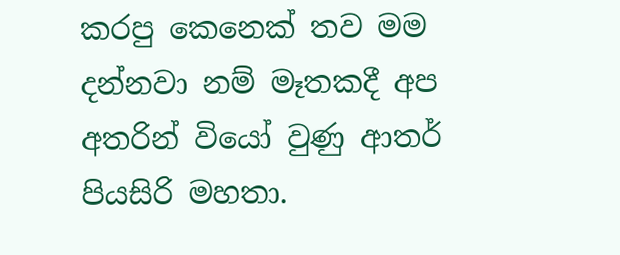කරපු කෙනෙක් තව මම දන්නවා නම් මෑතකදී අප අතරින් වියෝ වුණු ආතර් පියසිරි මහතා.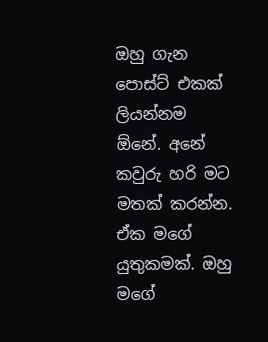ඔහු ගැන පොස්ට් එකක් ලියන්නම ඕනේ. අනේ කවුරු හරි මට මතක් කරන්න. ඒක මගේ යුතුකමක්. ඔහු මගේ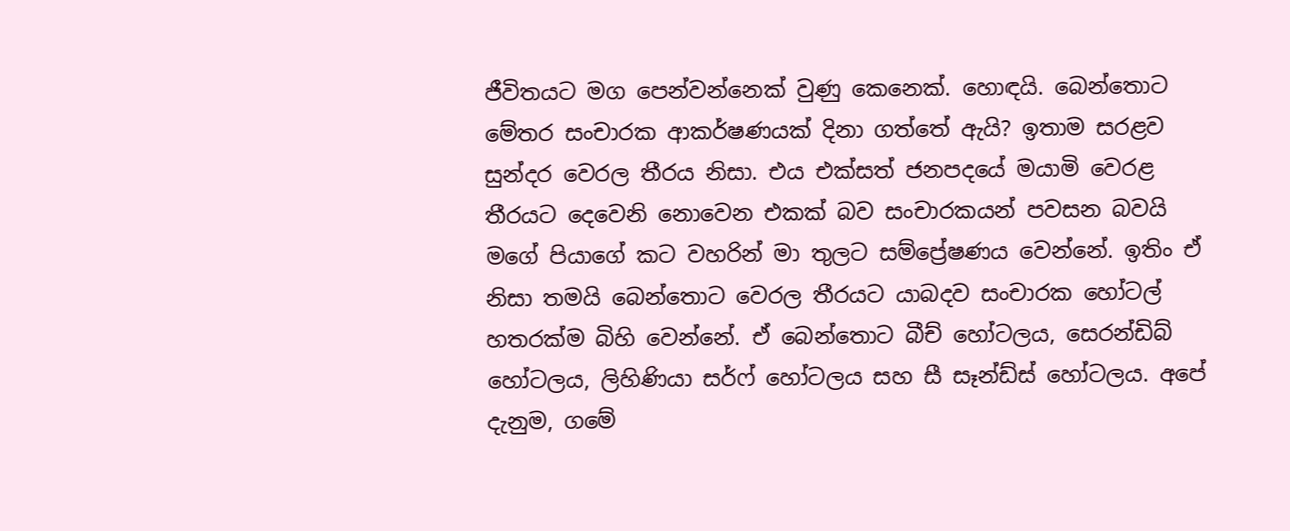ජීවිතයට මග පෙන්වන්නෙක් වුණු කෙනෙක්. හොඳයි. බෙන්තොට මේතර සංචාරක ආකර්ෂණයක් දිනා ගත්තේ ඇයි? ඉතාම සරළව සුන්දර වෙරල තීරය නිසා. එය එක්සත් ජනපදයේ මයාමි වෙරළ තීරයට දෙවෙනි නොවෙන එකක් බව සංචාරකයන් පවසන බවයි මගේ පියාගේ කට වහරින් මා තුලට සම්ප්‍රේෂණය වෙන්නේ. ඉතිං ඒ නිසා තමයි බෙන්තොට වෙරල තීරයට යාබදව සංචාරක හෝටල් හතරක්ම බිහි වෙන්නේ. ඒ බෙන්තොට බීච් හෝටලය, සෙරන්ඩිබ් හෝටලය, ලිහිණියා සර්ෆ් හෝටලය සහ සී සෑන්ඩ්ස් හෝටලය. අපේ දැනුම, ගමේ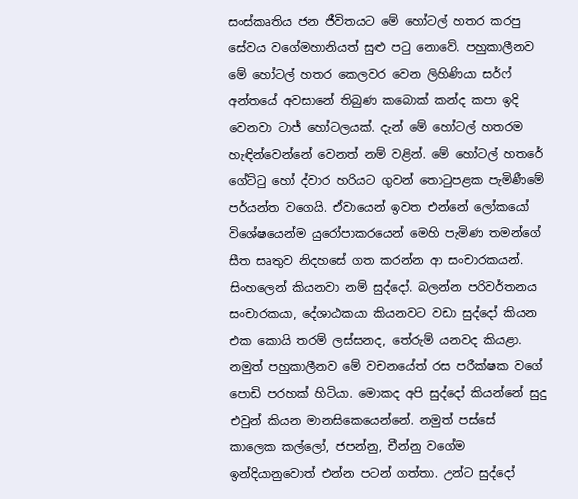සංස්කෘතිය ජන ජීවිතයට මේ හෝටල් හතර කරපු සේවය වගේමහානියත් සුළු පටු නොවේ. පහුකාලීනව මේ හෝටල් හතර කෙලවර වෙන ලිහිණියා සර්ෆ් අන්තයේ අවසානේ තිබුණ කබොක් කන්ද කපා ඉදි වෙනවා ටාජ් හෝටලයක්. දැන් මේ හෝටල් හතරම හැඳින්වෙන්නේ වෙනත් නම් වළින්. මේ හෝටල් හතරේ ගේට්ටු හෝ ද්වාර හරියට ගුවන් තොටුපළක පැමිණීමේ පර්යන්ත වගෙයි. ඒවායෙන් ඉවත එන්නේ ලෝකයෝ විශේෂයෙන්ම යුරෝපාකරයෙන් මෙහි පැමිණ තමන්ගේ සීත සෘතුව නිදහසේ ගත කරන්න ආ සංචාරකයන්. සිංහලෙන් කියනවා නම් සුද්දෝ. බලන්න පරිවර්තනය සංචාරකයා, දේශාඨකයා කියනවට වඩා සුද්දෝ කියන එක කොයි තරම් ලස්සනද, තේරුම් යනවද කියළා. නමුත් පහුකාලීනව මේ වචනයේත් රස පරීක්ෂක වගේ පොඩි පරහක් හිටියා. මොකද අපි සුද්දෝ කියන්නේ සුදු එවුන් කියන මානසිකෙයෙන්නේ. නමුත් පස්සේ කාලෙක කල්ලෝ, ජපන්නු, චීන්නු වගේම ඉන්දියානුවොත් එන්න පටන් ගත්තා. උන්ට සුද්දෝ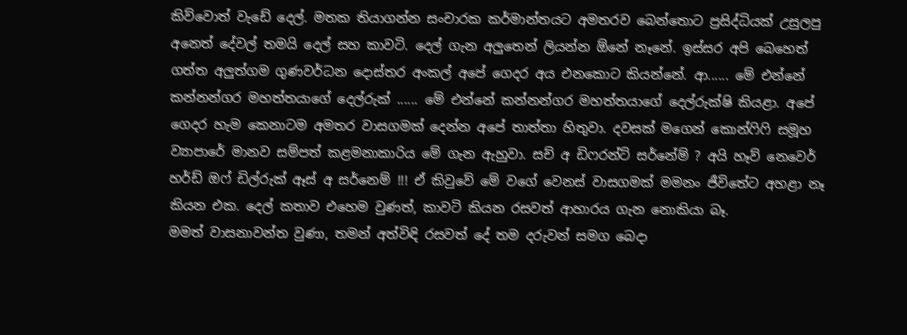කිව්වොත් වැඩේ දෙල්. මතක තියාගන්න සංචාරක කර්මාන්තයට අමතරව බෙන්තොට ප්‍රසිද්ධියක් උසුලපු අනෙත් දේවල් තමයි දෙල් සහ කාවටි. දෙල් ගැන අලුතෙන් ලියන්න ඕනේ නෑනේ. ඉස්සර අපි බෙහෙත් ගත්ත අලුත්ගම ගුණවර්ධන දොස්තර අංකල් අපේ ගෙදර අය එනකොට කියන්නේ. ආ...... මේ එන්නේ කන්නන්ගර මහත්තයාගේ දෙල්රුක් ...... මේ එන්නේ කන්නන්ගර මහත්තයාගේ දෙල්රුක්ෂි කියළා. අපේ ගෙදර හැම කෙනාටම අමතර වාසගමක් දෙන්න අපේ තාත්තා හිතුවා. දවසක් මගෙන් කොන්ෆිෆි සමූහ ව්‍යාපාරේ මානව සම්පත් කළමනාකාරිය මේ ගැන ඇහුවා. සච් අ ඩිෆරන්ට් සර්නේම් ? අයි හෑව් නෙවෙර් හර්ඩ් ඔෆ් ඩිල්රුක් ඈස් අ සර්නෙම් !!! ඒ කිවුවේ මේ වගේ වෙනස් වාසගමක් මමනං ජීවිතේට අහළා නෑ කියන එක. දෙල් කතාව එහෙම වුණත්, කාවටි කියන රසවත් ආහාරය ගැන නොකියා බෑ.
මමත් වාසනාවන්ත වුණා, තමන් අත්විඳි රසවත් දේ තම දරුවන් සමග බෙදා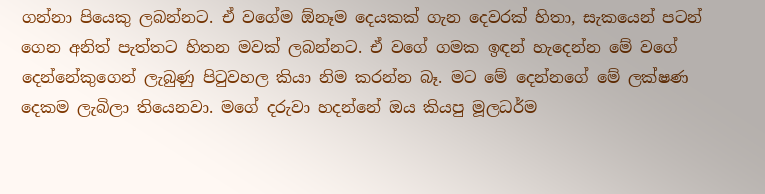ගන්නා පියෙකු ලබන්නට. ඒ වගේම ඕනෑම දෙයකක් ගැන දෙවරක් හිතා, සැකයෙන් පටන් ගෙන අනිත් පැත්තට හිතන මවක් ලබන්නට. ඒ වගේ ගමක ඉඳන් හැදෙන්න මේ වගේ දෙන්නේකුගෙන් ලැබුණු පිටුවහල කියා නිම කරන්න බෑ. මට මේ දෙන්නගේ මේ ලක්ෂණ දෙකම ලැබිලා තියෙනවා. මගේ දරුවා හදන්නේ ඔය කියපු මූලධර්ම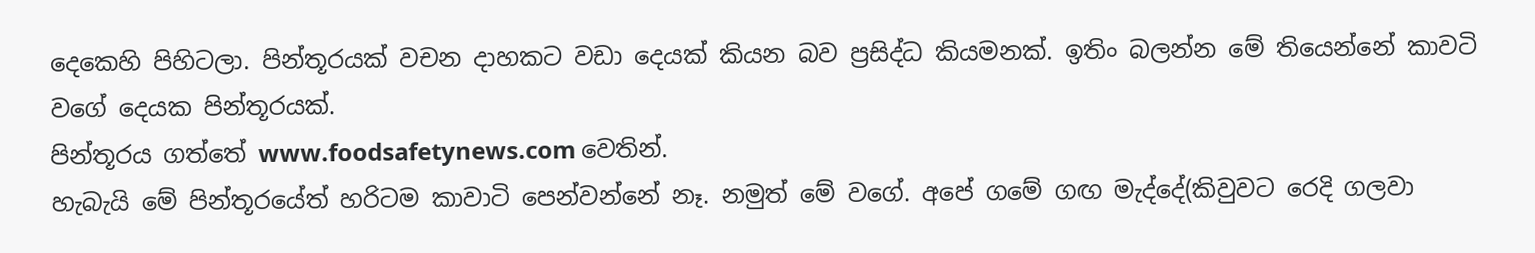දෙකෙහි පිහිටලා. පින්තූරයක් වචන දාහකට වඩා දෙයක් කියන බව ප්‍රසිද්ධ කියමනක්. ඉතිං බලන්න මේ තියෙන්නේ කාවටි වගේ දෙයක පින්තූරයක්.
පින්තූරය ගත්තේ www.foodsafetynews.com වෙතින්.
හැබැයි මේ පින්තූරයේත් හරිටම කාවාටි පෙන්වන්නේ නෑ. නමුත් මේ වගේ. අපේ ගමේ ගඟ මැද්දේ(කිවුවට රෙදි ගලවා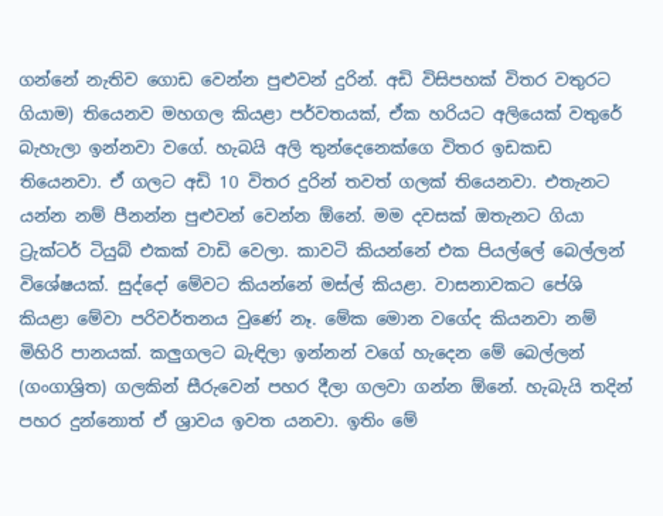ගන්නේ නැතිව ගොඩ වෙන්න පුළුවන් දුරින්. අඩි විසිපහක් විතර වතුරට ගියාම) තියෙනව මහගල කියළා පර්වතයක්, ඒක හරියට අලියෙක් වතුරේ බැහැලා ඉන්නවා වගේ. හැබයි අලි තුන්දෙනෙක්ගෙ විතර ඉඩකඩ තියෙනවා. ඒ ගලට අඩි 10 විතර දුරින් තවත් ගලක් තියෙනවා. එතැනට යන්න නම් පීනන්න පුළුවන් වෙන්න ඕනේ. මම දවසක් ඔතැනට ගියා ට්‍රැක්ටර් ටියුබ් එකක් වාඩි වෙලා. කාවටි කියන්නේ එක පියල්ලේ බෙල්ලන් විශේෂයක්. සුද්දෝ මේවට කියන්නේ මස්ල් කියළා. වාසනාවකට පේශි කියළා මේවා පරිවර්තනය වුණේ නෑ. මේක මොන වගේද කියනවා නම් මිහිරි පානයක්. කලුගලට බැඳිලා ඉන්නන් වගේ හැදෙන මේ බෙල්ලන් (ගංගාශ්‍රිත) ගලකින් සීරුවෙන් පහර දීලා ගලවා ගන්න ඕනේ. හැබැයි තදින් පහර දුන්නොත් ඒ ශ්‍රාවය ඉවත යනවා. ඉතිං මේ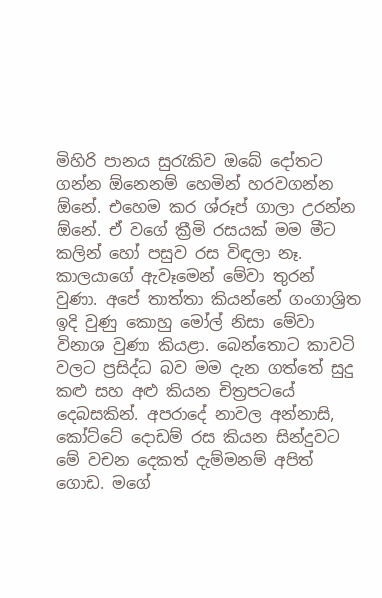මිහිරි පානය සුරැකිව ඔබේ දෝතට ගන්න ඕනෙනම් හෙමින් හරවගන්න ඕනේ. එහෙම කර ශ්රූප් ගාලා උරන්න ඕනේ. ඒ වගේ ක්‍රීමි රසයක් මම මීට කලින් හෝ පසුව රස විඳලා නෑ. කාලයාගේ ඇවෑමෙන් මේවා තුරන් වුණා. අපේ තාත්තා කියන්නේ ගංගාශ්‍රිත ඉදි වුණු කොහු මෝල් නිසා මේවා විනාශ වුණා කියළා. බෙන්තොට කාවටි වලට ප්‍රසිද්ධ බව මම දැන ගත්තේ සුදු කළු සහ අළු කියන චිත්‍රපටයේ දෙබසකින්. අපරාදේ නාවල අන්නාසි, කෝට්ටේ දොඩම් රස කියන සින්දුවට මේ වචන දෙකත් දැම්මනම් අපිත් ගොඩ. මගේ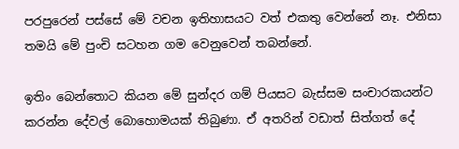පරපුරෙන් පස්සේ මේ වචන ඉතිහාසයට වත් එකතු වෙන්නේ නෑ. එනිසා තමයි මේ පුංචි සටහන ගම වෙනුවෙන් තබන්නේ.

ඉතිං බෙන්තොට කියන මේ සුන්දර ගම් පියසට බැස්සම සංචාරකයන්ට කරන්න දේවල් බොහොමයක් තිබුණා. ඒ අතරින් වඩාත් සිත්ගත් දේ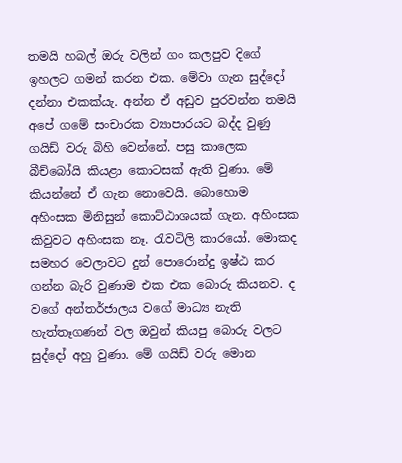තමයි හබල් ඔරු වලින් ගං කලපුව දිගේ ඉහලට ගමන් කරන එක. මේවා ගැන සුද්දෝ දන්නා එකක්යැ. අන්න ඒ අඩුව පුරවන්න තමයි අපේ ගමේ සංචාරක ව්‍යාපාරයට බද්ද වුණු ගයිඩ් වරු බිහි වෙන්නේ. පසු කාලෙක බීච්බෝයි කියළා කොටසක් ඇති වුණා. මේ කියන්නේ ඒ ගැන නොවෙයි. බොහොම අහිංසක මිනිසුන් කොට්ඨාශයක් ගැන. අහිංසක කිවුවට අහිංසක නෑ. රැවටිලි කාරයෝ. මොකද සමහර වෙලාවට දුන් පොරොන්දු ඉෂ්ඨ කර ගන්න බැරි වුණාම එක එක බොරු කියනව. ද වගේ අන්තර්ජාලය වගේ මාධ්‍ය නැති හැත්තෑගණන් වල ඔවුන් කියපු බොරු වලට සුද්දෝ අහු වුණා. මේ ගයිඩ් වරු මොන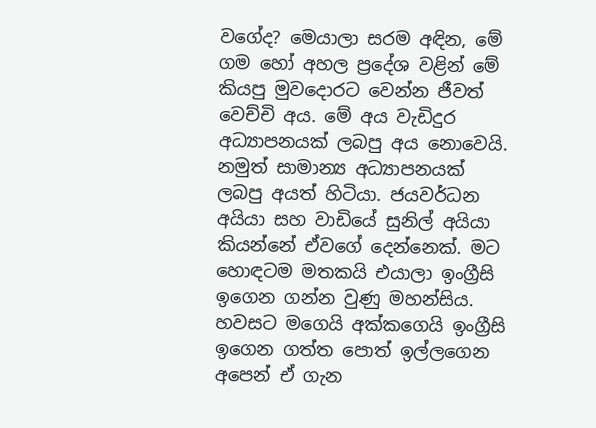වගේද? මෙයාලා සරම අඳින, මේ ගම හෝ අහල ප්‍රදේශ වළින් මේ කියපු මුවදොරට වෙන්න ජීවත් වෙච්චි අය. මේ අය වැඩිදුර අධ්‍යාපනයක් ලබපු අය නොවෙයි. නමුත් සාමාන්‍ය අධ්‍යාපනයක් ලබපු අයත් හිටියා. ජයවර්ධන අයියා සහ වාඩියේ සුනිල් අයියා කියන්නේ ඒවගේ දෙන්නෙක්. මට හොඳටම මතකයි එයාලා ඉංග්‍රීසි ඉගෙන ගන්න වුණු මහන්සිය. හවසට මගෙයි අක්කගෙයි ඉංග්‍රීසි ඉගෙන ගත්ත පොත් ඉල්ලගෙන අපෙන් ඒ ගැන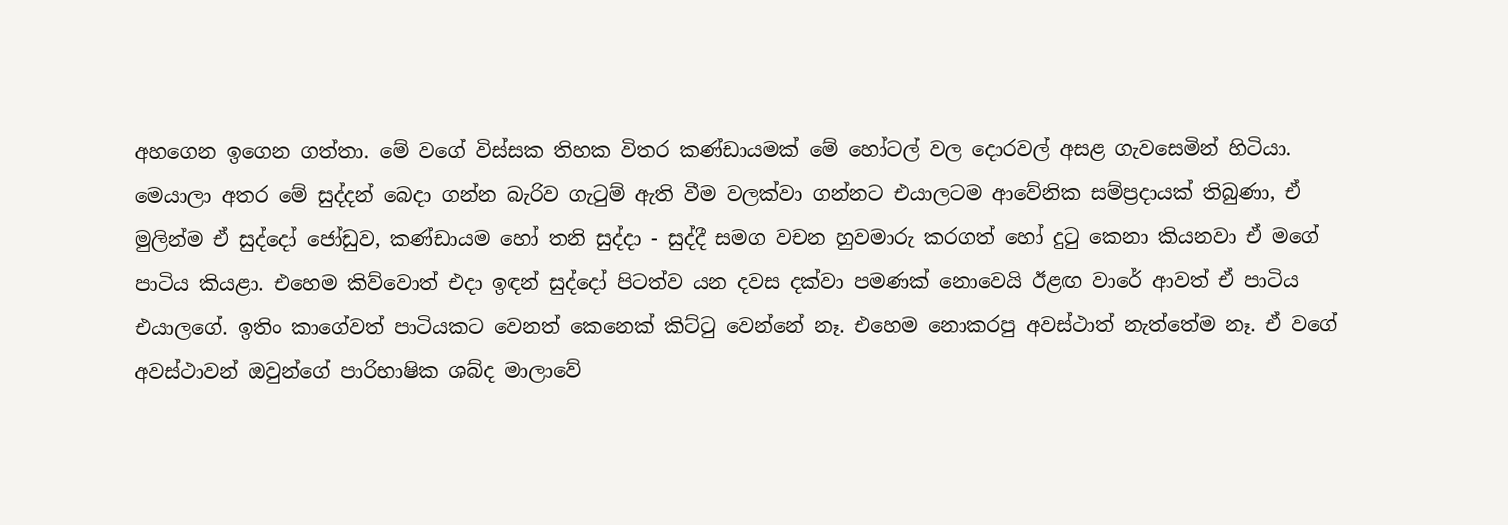අහගෙන ඉගෙන ගත්තා. මේ වගේ විස්සක තිහක විතර කණ්ඩායමක් මේ හෝටල් වල දොරවල් අසළ ගැවසෙමින් හිටියා. මෙයාලා අතර මේ සුද්දන් බෙදා ගන්න බැරිව ගැටුම් ඇති වීම වලක්වා ගන්නට එයාලටම ආවේනික සම්ප්‍රදායක් තිබුණා, ඒ මුලින්ම ඒ සුද්දෝ ජෝඩුව, කණ්ඩායම හෝ තනි සුද්දා - සුද්දී සමග වචන හුවමාරු කරගත් හෝ දුටු කෙනා කියනවා ඒ මගේ පාටිය කියළා. එහෙම කිව්වොත් එදා ඉඳන් සුද්දෝ පිටත්ව යන දවස දක්වා පමණක් නොවෙයි ඊළඟ වාරේ ආවත් ඒ පාටිය එයාලගේ. ඉතිං කාගේවත් පාටියකට වෙනත් කෙනෙක් කිට්ටු වෙන්නේ නෑ. එහෙම නොකරපු අවස්ථාත් නැත්තේම නෑ. ඒ වගේ අවස්ථාවන් ඔවුන්ගේ පාරිභාෂික ශබ්ද මාලාවේ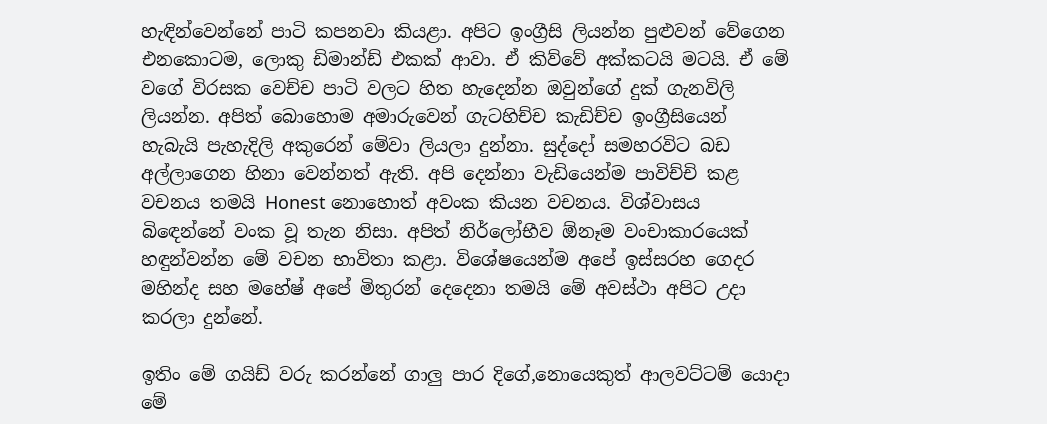හැඳින්වෙන්නේ පාටි කපනවා කියළා. අපිට ඉංග්‍රීසි ලියන්න පුළුවන් වේගෙන එනකොටම, ලොකු ඩිමාන්ඩ් එකක් ආවා. ඒ කිව්වේ අක්කටයි මටයි. ඒ මේ වගේ විරසක වෙච්ච පාටි වලට හිත හැදෙන්න ඔවුන්ගේ දුක් ගැනවිලි ලියන්න. අපිත් බොහොම අමාරුවෙන් ගැටහිච්ච කැඩිච්ච ඉංග්‍රීසියෙන් හැබැයි පැහැදිලි අකුරෙන් මේවා ලියලා දුන්නා. සුද්දෝ සමහරවිට බඩ අල්ලාගෙන හිනා වෙන්නත් ඇති. අපි දෙන්නා වැඩියෙන්ම පාවිච්චි කළ වචනය තමයි Honest නොහොත් අවංක කියන වචනය. විශ්වාසය බිඳෙන්නේ වංක වූ තැන නිසා. අපිත් නිර්ලෝභීව ඕනෑම වංචාකාරයෙක් හඳුන්වන්න මේ වචන භාවිතා කළා. විශේෂයෙන්ම අපේ ඉස්සරහ ගෙදර මහින්ද සහ මහේෂ් අපේ මිතුරන් දෙදෙනා තමයි මේ අවස්ථා අපිට උදා කරලා දුන්නේ.

ඉතිං මේ ගයිඩ් වරු කරන්නේ ගාලු පාර දිගේ,නොයෙකුත් ආලවට්ටම් යොදා මේ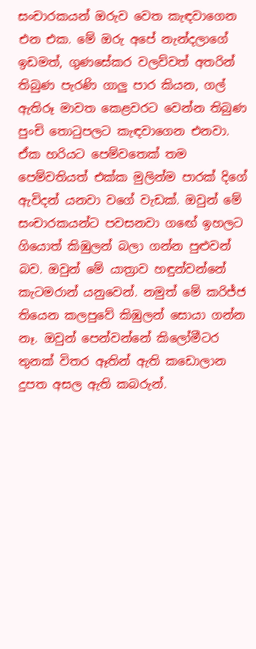සංචාරකයන් ඔරුව වෙත කැඳවාගෙන එන එක. මේ ඔරු අපේ නැන්දලාගේ ඉඩමත්, ගුණසේකර වලව්වත් අතරින් තිබුණ පැරණි ගාලු පාර කියන, ගල් ඇතිරූ මාවත කෙළවරට වෙන්න තිබුණ පුංචි තොටුපලට කැඳවාගෙන එනවා. ඒක හරියට පෙම්වතෙක් තම පෙම්වතියත් එක්ක මුලින්ම පාරක් දිගේ ඇවිදන් යනවා වගේ වැඩක්. ඔවුන් මේ සංචාරකයන්ට පවසනවා ගඟේ ඉහලට ගියොත් කිඹුලන් බලා ගන්න පුළුවන් බව. ඔවුන් මේ යාත්‍රාව හඳුන්වන්නේ කැටමරාන් යනුවෙන්. නමුත් මේ කරිජ්ජ තියෙන කලපුවේ කිඹුලන් සොයා ගන්න නෑ. ඔවුන් පෙන්වන්නේ කිලෝමීටර තුනක් විතර ඈතින් ඇති කඩොලාන දුපත අසල ඇති කබරුන්.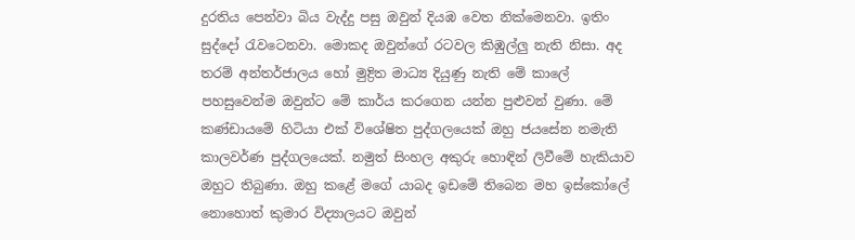දුරතිය පෙන්වා බිය වැද්දු පසු ඔවුන් දියඹ වෙත නික්මෙනවා. ඉතිං සුද්දෝ රැවටෙනවා. මොකද ඔවුන්ගේ රටවල කිඹුල්ලු නැති නිසා. අද තරම් අන්තර්ජාලය හෝ මුද්‍රිත මාධ්‍ය දියුණු නැති මේ කාලේ පහසුවෙන්ම ඔවුන්ට මේ කාර්ය කරගෙන යන්න පුළුවන් වුණා. මේ කණ්ඩායමේ හිටියා එක් විශේෂිත පුද්ගලයෙක් ඔහු ජයසේන නමැති කාලවර්ණ පුද්ගලයෙක්. නමුත් සිංහල අකුරු හොඳින් ලිවීමේ හැකියාව ඔහුට තිබුණා. ඔහු කළේ මගේ යාබද ඉඩමේ තිබෙන මහ ඉස්කෝලේ නොහොත් කුමාර විද්‍යාලයට ඔවුන්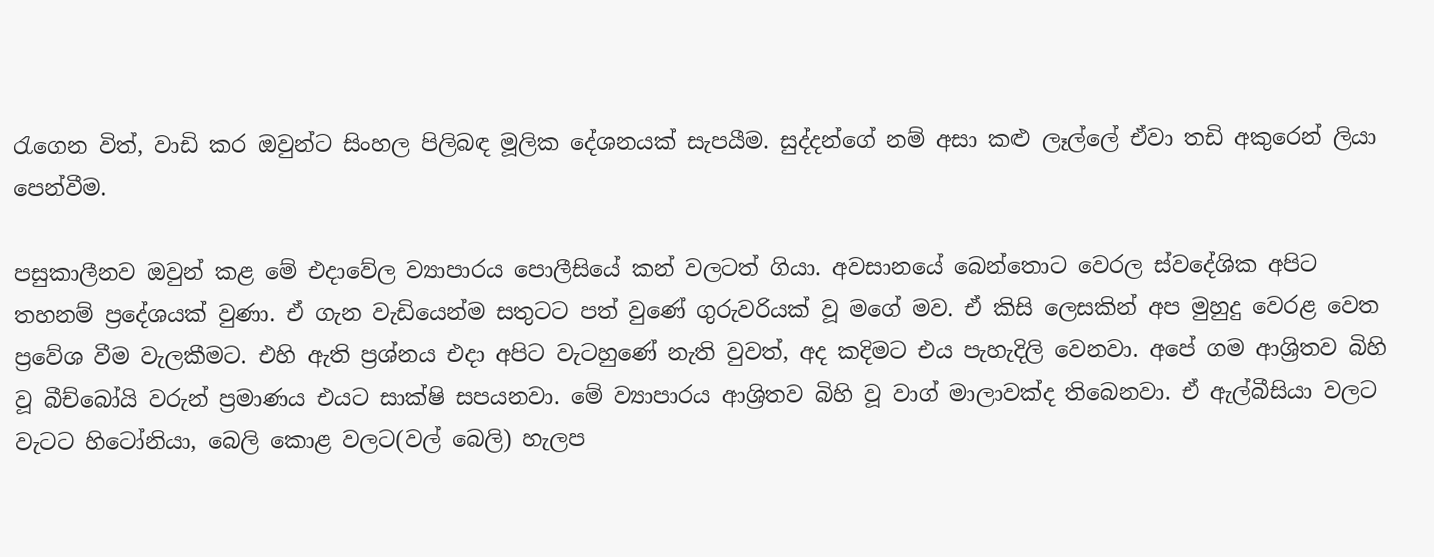රැගෙන විත්, වාඩි කර ඔවුන්ට සිංහල පිලිබඳ මූලික දේශනයක් සැපයීම. සුද්දන්ගේ නම් අසා කළු ලෑල්ලේ ඒවා තඩි අකුරෙන් ලියා පෙන්වීම.

පසුකාලීනව ඔවුන් කළ මේ එදාවේල ව්‍යාපාරය පොලීසියේ කන් වලටත් ගියා. අවසානයේ බෙන්තොට වෙරල ස්වදේශික අපිට තහනම් ප්‍රදේශයක් වුණා. ඒ ගැන වැඩියෙන්ම සතුටට පත් වුණේ ගුරුවරියක් වූ මගේ මව. ඒ කිසි ලෙසකින් අප මුහුදු වෙරළ වෙත ප්‍රවේශ වීම වැලකීමට. එහි ඇති ප්‍රශ්නය එදා අපිට වැටහුණේ නැති වුවත්, අද කදිමට එය පැහැදිලි වෙනවා. අපේ ගම ආශ්‍රිතව බිහි වූ බීච්බෝයි වරුන් ප්‍රමාණය එයට සාක්ෂි සපයනවා. මේ ව්‍යාපාරය ආශ්‍රිතව බිහි වූ වාග් මාලාවක්ද තිබෙනවා. ඒ ඇල්බීසියා වලට වැටට හිටෝනියා, බෙලි කොළ වලට(වල් බෙලි) හැලප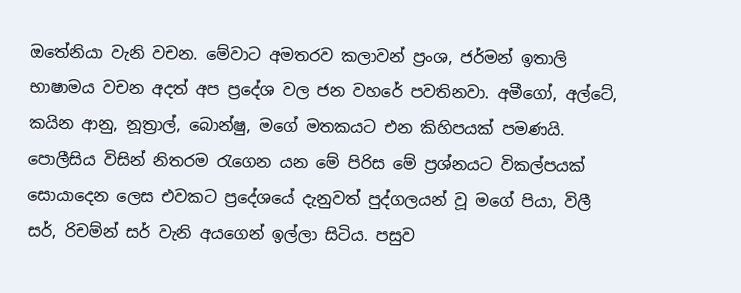ඔතේනියා වැනි වචන. මේවාට අමතරව කලාවන් ප්‍රංශ, ජර්මන් ඉතාලි භාෂාමය වචන අදත් අප ප්‍රදේශ වල ජන වහරේ පවතිනවා. අමීගෝ, අල්ටේ, කයින ආනු, නූත්‍රාල්, බොන්ෂු, මගේ මතකයට එන කිහිපයක් පමණයි. පොලීසිය විසින් නිතරම රැගෙන යන මේ පිරිස මේ ප්‍රශ්නයට විකල්පයක් සොයාදෙන ලෙස එවකට ප්‍රදේශයේ දැනුවත් පුද්ගලයන් වූ මගේ පියා, විලී සර්, රිචම්න් සර් වැනි අයගෙන් ඉල්ලා සිටිය. පසුව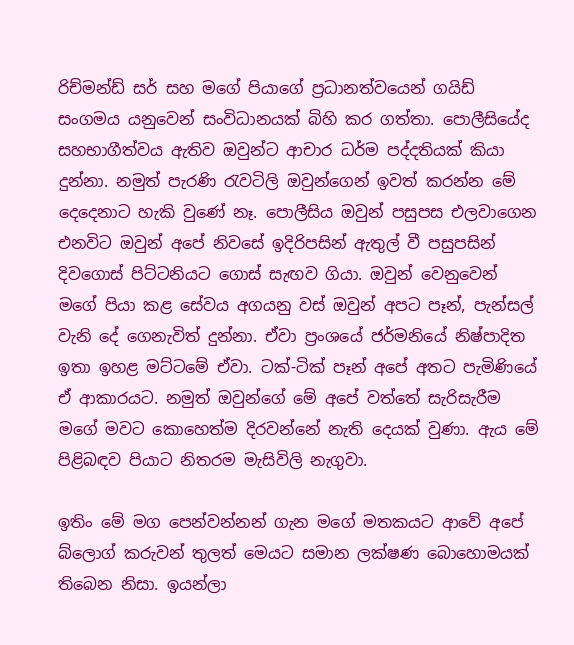රිච්මන්ඩ් සර් සහ මගේ පියාගේ ප්‍රධානත්වයෙන් ගයිඩ් සංගමය යනුවෙන් සංවිධානයක් බිහි කර ගත්තා. පොලීසියේද සහභාගීත්වය ඇතිව ඔවුන්ට ආචාර ධර්ම පද්දතියක් කියා දුන්නා. නමුත් පැරණි රැවටිලි ඔවුන්ගෙන් ඉවත් කරන්න මේ දෙදෙනාට හැකි වුණේ නෑ. පොලීසිය ඔවුන් පසුපස එලවාගෙන එනවිට ඔවුන් අපේ නිවසේ ඉදිරිපසින් ඇතුල් වී පසුපසින් දිවගොස් පිට්ටනියට ගොස් සැඟව ගියා. ඔවුන් වෙනුවෙන් මගේ පියා කළ සේවය අගයනු වස් ඔවුන් අපට පෑන්, පැන්සල් වැනි දේ ගෙනැවිත් දුන්නා. ඒවා ප්‍රංශයේ ජර්මනියේ නිෂ්පාදිත ඉතා ඉහළ මට්ටමේ ඒවා. ටක්-ටික් පෑන් අපේ අතට පැමිණියේ ඒ ආකාරයට. නමුත් ඔවුන්ගේ මේ අපේ වත්තේ සැරිසැරීම මගේ මවට කොහෙත්ම දිරවන්නේ නැති දෙයක් වුණා. ඇය මේ පිළිබඳව පියාට නිතරම මැසිවිලි නැගුවා.

ඉතිං මේ මග පෙන්වන්නන් ගැන මගේ මතකයට ආවේ අපේ බ්ලොග් කරුවන් තුලත් මෙයට සමාන ලක්ෂණ බොහොමයක් තිබෙන නිසා. ඉයන්ලා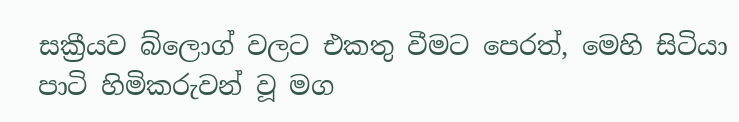සක්‍රීයව බ්ලොග් වලට එකතු වීමට පෙරත්, මෙහි සිටියා පාටි හිමිකරුවන් වූ මග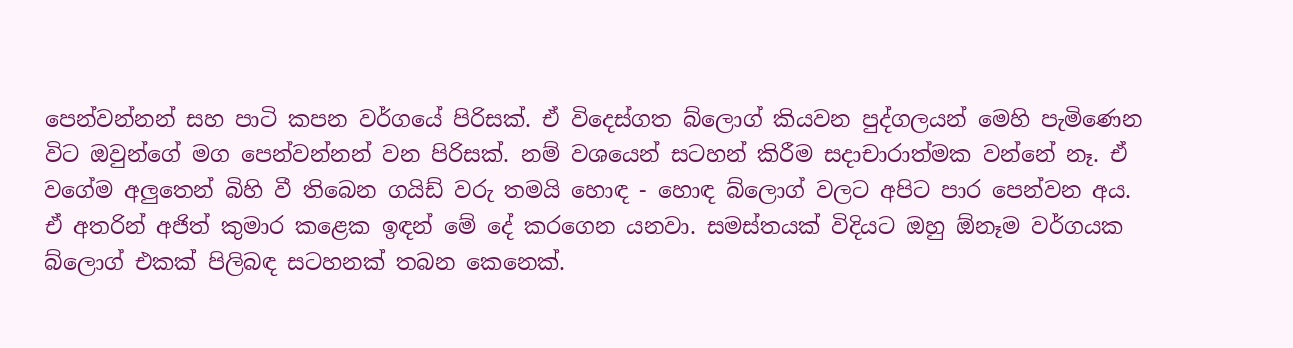පෙන්වන්නන් සහ පාටි කපන වර්ගයේ පිරිසක්. ඒ විදෙස්ගත බ්ලොග් කියවන පුද්ගලයන් මෙහි පැමිණෙන විට ඔවුන්ගේ මග පෙන්වන්නන් වන පිරිසක්. නම් වශයෙන් සටහන් කිරීම සදාචාරාත්මක වන්නේ නෑ. ඒ වගේම අලුතෙන් බිහි වී තිබෙන ගයිඩ් වරු තමයි හොඳ - හොඳ බ්ලොග් වලට අපිට පාර පෙන්වන අය. ඒ අතරින් අජිත් කුමාර කළෙක ඉඳන් මේ දේ කරගෙන යනවා. සමස්තයක් විදියට ඔහු ඕනෑම වර්ගයක බ්ලොග් එකක් පිලිබඳ සටහනක් තබන කෙනෙක්.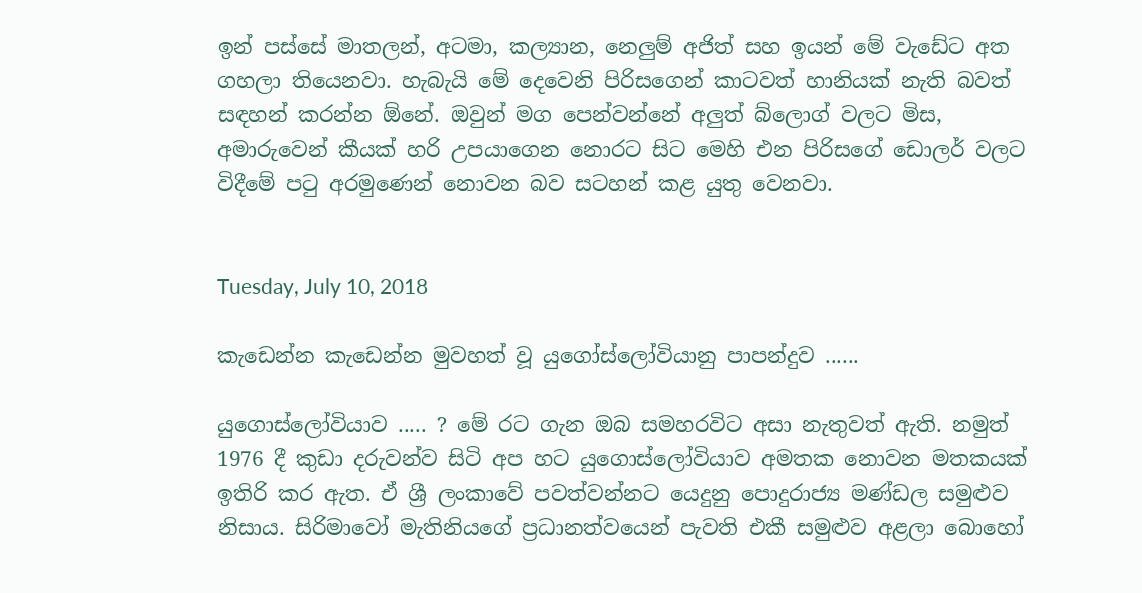ඉන් පස්සේ මාතලන්, අටමා, කල්‍යාන, නෙලුම් අජිත් සහ ඉයන් මේ වැඩේට අත ගහලා තියෙනවා. හැබැයි මේ දෙවෙනි පිරිසගෙන් කාටවත් හානියක් නැති බවත් සඳහන් කරන්න ඕනේ. ඔවුන් මග පෙන්වන්නේ අලුත් බ්ලොග් වලට මිස, අමාරුවෙන් කීයක් හරි උපයාගෙන නොරට සිට මෙහි එන පිරිසගේ ඩොලර් වලට විදීමේ පටු අරමුණෙන් නොවන බව සටහන් කළ යුතු වෙනවා.


Tuesday, July 10, 2018

කැඩෙන්න කැඩෙන්න මුවහත් වූ යුගෝස්ලෝවියානු පාපන්දුව ......

යුගොස්ලෝවියාව ..... ? මේ රට ගැන ඔබ සමහරවිට අසා නැතුවත් ඇති. නමුත් 1976 දී කුඩා දරුවන්ව සිටි අප හට යුගොස්ලෝවියාව අමතක නොවන මතකයක් ඉතිරි කර ඇත. ඒ ශ්‍රී ලංකාවේ පවත්වන්නට යෙදුනු පොදුරාජ්‍ය මණ්ඩල සමුළුව නිසාය. සිරිමාවෝ මැතිනියගේ ප්‍රධානත්වයෙන් පැවති එකී සමුළුව අළලා බොහෝ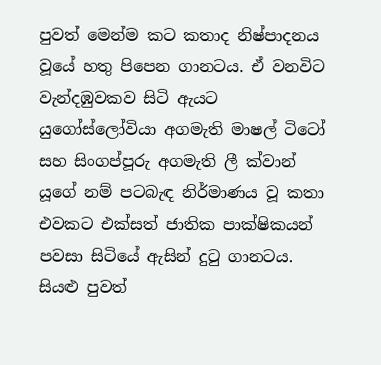පුවත් මෙන්ම කට කතාද නිෂ්පාදනය වූයේ හතු පිපෙන ගානටය. ඒ වනවිට වැන්දඹුවකව සිටි ඇයට යුගෝස්ලෝවියා අගමැති මාෂල් ටිටෝ සහ සිංගප්පූරු අගමැති ලී ක්වාන් යූගේ නම් පටබැඳ නිර්මාණය වූ කතා එවකට එක්සත් ජාතික පාක්ෂිකයන් පවසා සිටියේ ඇසින් දුටු ගානටය. සියළු පුවත්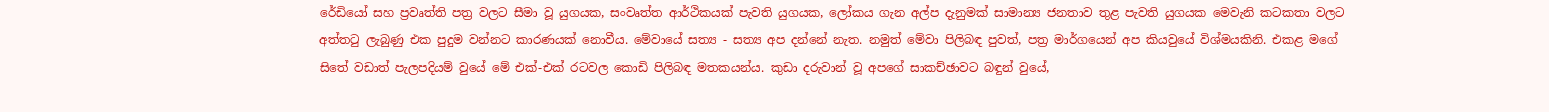රේඩියෝ සහ ප්‍රවෘත්ති පත්‍ර වලට සීමා වූ යුගයක, සංවෘත්ත ආර්ථිකයක් පැවති යුගයක, ලෝකය ගැන අල්ප දැනුමක් සාමාන්‍ය ජනතාව තුළ පැවති යුගයක මෙවැනි කටකතා වලට අත්තටු ලැබුණු එක පුදුම වන්නට කාරණයක් නොවීය. මේවායේ සත්‍ය - සත්‍ය අප දන්නේ නැත. නමුත් මේවා පිලිබඳ පුවත්, පත්‍ර මාර්ගයෙන් අප කියවුයේ විශ්මයකිනි. එකළ මගේ සිතේ වඩාත් පැලපදියම් වුයේ මේ එක්-එක් රටවල කොඩි පිලිබඳ මතකයන්ය. කුඩා දරුවාන් වූ අපගේ සාකච්ඡාවට බඳුන් වුයේ,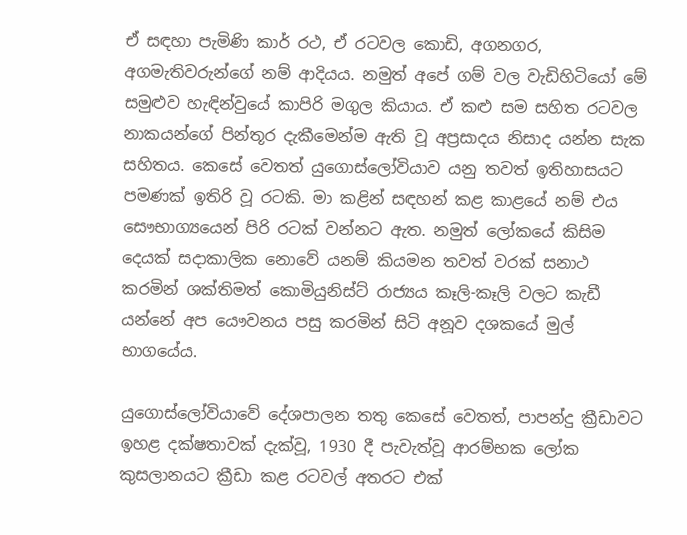ඒ සඳහා පැමිණි කාර් රථ, ඒ රටවල කොඩි, අගනගර, අගමැතිවරුන්ගේ නම් ආදියය. නමුත් අපේ ගම් වල වැඩිහිටියෝ මේ සමුළුව හැඳින්වුයේ කාපිරි මගුල කියාය. ඒ කළු සම සහිත රටවල නාකයන්ගේ පින්තූර දැකීමෙන්ම ඇති වූ අප්‍රසාදය නිසාද යන්න සැක සහිතය. කෙසේ වෙතත් යුගොස්ලෝවියාව යනු තවත් ඉතිහාසයට පමණක් ඉතිරි වූ රටකි. මා කළින් සඳහන් කළ කාළයේ නම් එය සෞභාග්‍යයෙන් පිරි රටක් වන්නට ඇත. නමුත් ලෝකයේ කිසිම දෙයක් සදාකාලික නොවේ යනම් කියමන තවත් වරක් සනාථ කරමින් ශක්තිමත් කොමියුනිස්ට් රාජ්‍යය කෑලි-කෑලි වලට කැඩී යන්නේ අප යෞවනය පසු කරමින් සිටි අනූව දශකයේ මුල් භාගයේය.

යුගොස්ලෝවියාවේ දේශපාලන තතු කෙසේ වෙතත්, පාපන්දු ක්‍රීඩාවට ඉහළ දක්ෂතාවක් දැක්වූ, 1930 දී පැවැත්වූ ආරම්භක ලෝක කුසලානයට ක්‍රීඩා කළ රටවල් අතරට එක්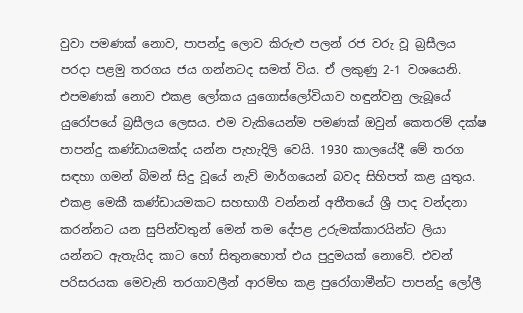වුවා පමණක් නොව, පාපන්දු ලොව කිරුළු පලන් රජ වරු වූ බ්‍රසීලය පරදා පළමු තරගය ජය ගන්නටද සමත් විය. ඒ ලකුණු 2-1 වශයෙනි. එපමණක් නොව එකළ ලෝකය යුගොස්ලෝවියාව හඳුන්වනු ලැබූයේ යුරෝපයේ බ්‍රසීලය ලෙසය. එම වැකියෙන්ම පමණක් ඔවුන් කෙතරම් දක්ෂ පාපන්දු කණ්ඩායමක්ද යන්න පැහැදිලි වෙයි. 1930 කාලයේදී මේ තරග සඳහා ගමන් බිමන් සිදු වූයේ නැව් මාර්ගයෙන් බවද සිහිපත් කළ යුතුය. එකළ මෙකී කණ්ඩායමකට සහභාගී වන්නන් අතීතයේ ශ්‍රී පාද වන්දනා කරන්නට යන සුපින්වතුන් මෙන් තම දේපළ උරුමක්කාරයින්ට ලියා යන්නට ඇතැයිද කාට හෝ සිතුනහොත් එය පුදුමයක් නොවේ. එවන් පරිසරයක මෙවැනි තරගාවලීන් ආරම්භ කළ පුරෝගාමීන්ට පාපන්දු ලෝලී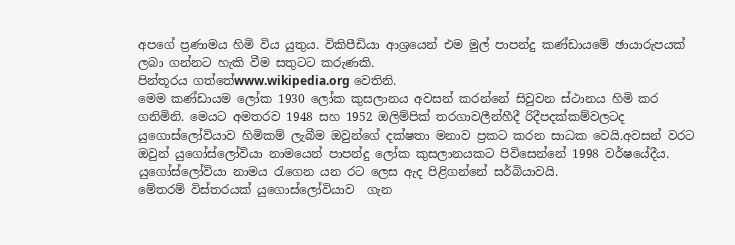අපගේ ප්‍රණාමය හිමි විය යුතුය. විකිපීඩියා ආශ්‍රයෙන් එම මුල් පාපන්දු කණ්ඩායමේ ඡායාරුපයක් ලබා ගන්නට හැකි වීම සතුටට කරුණකි.
පින්තූරය ගත්තේwww.wikipedia.org වෙතිනි.
මෙම කණ්ඩායම ලෝක 1930 ලෝක කුසලානය අවසන් කරන්නේ සිවුවන ස්ථානය හිමි කර ගනිමිනි. මෙයට අමතරව 1948 සහ 1952 ඔලිම්පික් තරගාවලීන්හීදී රිදීපදක්කම්වලටද යුගොස්ලෝවියාව හිමිකම් ලැබීම ඔවුන්ගේ දක්ෂතා මනාව ප්‍රකට කරන සාධක වෙයි.අවසන් වරට ඔවුන් යුගෝස්ලෝවියා නාමයෙන් පාපන්දු ලෝක කුසලානයකට පිවිසෙන්නේ 1998 වර්ෂයේදීය. යුගෝස්ලෝවියා නාමය රැගෙන යන රට ලෙස ඇද පිළිගන්නේ සර්බියාවයි.
මේතරම් විස්තරයක් යුගොස්ලෝවියාව  ගැන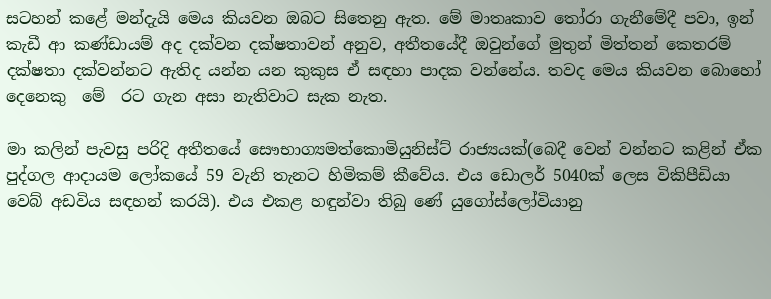සටහන් කළේ මන්දැයි මෙය කියවන ඔබට සිතෙනු ඇත. මේ මාතෘකාව තෝරා ගැනීමේදී පවා, ඉන් කැඩී ආ කණ්ඩායම් අද දක්වන දක්ෂතාවන් අනුව, අතීතයේදී ඔවුන්ගේ මුතුන් මිත්තන් කෙතරම් දක්ෂතා දක්වන්නට ඇතිද යන්න යන කුකුස ඒ සඳහා පාදක වන්නේය. තවද මෙය කියවන බොහෝ දෙනෙකු  මේ  රට ගැන අසා නැතිවාට සැක නැත.

මා කලින් පැවසු පරිදි අතීතයේ සෞභාග්‍යමත්කොමියුනිස්ට් රාජ්‍යයක්(බෙදී වෙන් වන්නට කළින් ඒක පුද්ගල ආදායම ලෝකයේ 59 වැනි තැනට හිමිකම් කීවේය. එය ඩොලර් 5040ක් ලෙස විකිපීඩියා වෙබ් අඩවිය සඳහන් කරයි). එය එකළ හඳුන්වා තිබු ණේ යුගෝස්ලෝවියානු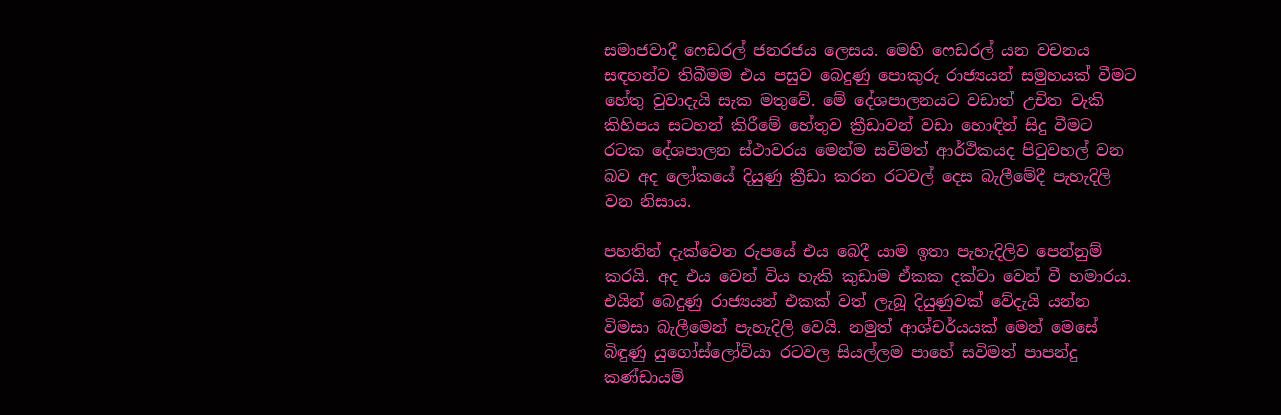සමාජවාදී ෆෙඩරල් ජනරජය ලෙසය. මෙහි ෆෙඩරල් යන වචනය සඳහන්ව තිබීමම එය පසුව බෙදුණු පොකුරු රාජ්‍යයන් සමුහයක් වීමට හේතු වුවාදැයි සැක මතුවේ. මේ දේශපාලනයට වඩාත් උචිත වැකි කිහිපය සටහන් කිරීමේ හේතුව ක්‍රීඩාවන් වඩා හොඳින් සිදු වීමට රටක දේශපාලන ස්ථාවරය මෙන්ම සවිමත් ආර්ථිකයද පිටුවහල් වන බව අද ලෝකයේ දියුණු ක්‍රීඩා කරන රටවල් දෙස බැලීමේදී පැහැදිලි වන නිසාය.

පහතින් දැක්වෙන රුපයේ එය බෙදී යාම ඉතා පැහැදිලිව පෙන්නුම් කරයි. අද එය වෙන් විය හැකි කුඩාම ඒකක දක්වා වෙන් වී හමාරය. එයින් බෙදුණු රාජ්‍යයන් එකක් වත් ලැබූ දියුණුවක් වේදැයි යන්න විමසා බැලීමෙන් පැහැදිලි වෙයි. නමුත් ආශ්චර්යයක් මෙන් මෙසේ බිඳුණු යුගෝස්ලෝවියා රටවල සියල්ලම පාහේ සවිමත් පාපන්දු කණ්ඩායම්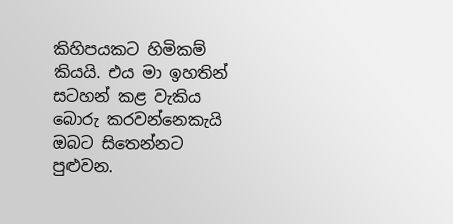කිහිපයකට හිමිකම් කියයි. එය මා ඉහතින් සටහන් කළ වැකිය බොරු කරවන්නෙකැයි ඔබට සිතෙන්නට පුළුවන.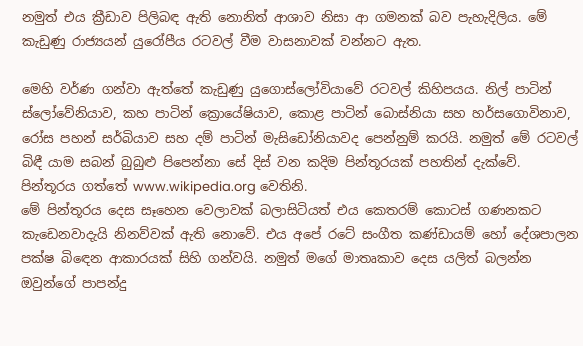නමුත් එය ක්‍රීඩාව පිලිබඳ ඇති නොනිත් ආශාව නිසා ආ ගමනක් බව පැහැදිලිය. මේ කැඩුණු රාජ්‍යයන් යුරෝපීය රටවල් වීම වාසනාවක් වන්නට ඇත.

මෙහි වර්ණ ගන්වා ඇත්තේ කැඩුණු යුගොස්ලෝවියාවේ රටවල් කිහිපයය. නිල් පාටින් ස්ලෝවේනියාව, කහ පාටින් ක්‍රොයේෂියාව, කොළ පාටින් බොස්නියා සහ හර්සගොවිනාව, රෝස පහන් සර්බියාව සහ දම් පාටින් මැසිඩෝනියාවද පෙන්නුම් කරයි. නමුත් මේ රටවල් බිඳී යාම සබන් බුබුළු පිපෙන්නා සේ දිස් වන කදිම පින්තූරයක් පහතින් දැක්වේ.
පින්තූරය ගත්තේ www.wikipedia.org වෙතිනි.
මේ පින්තූරය දෙස සෑහෙන වෙලාවක් බලාසිටියත් එය කෙතරම් කොටස් ගණනකට කැඩෙනවාදැයි නිනව්වක් ඇති නොවේ. එය අපේ රටේ සංගීත කණ්ඩායම් හෝ දේශපාලන පක්ෂ බිඳෙන ආකාරයක් සිහි ගන්වයි. නමුත් මගේ මාතෘකාව දෙස යලිත් බලන්න ඔවුන්ගේ පාපන්දු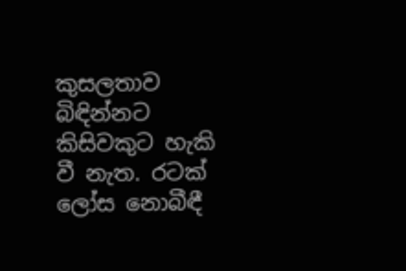කුසලතාව බිඳින්නට කිසිවකුට හැකි වී නැත. රටක් ලෝස නොබීඳී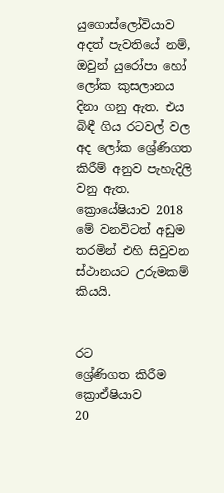යුගොස්ලෝවියාව අදත් පැවතියේ නම්, ඔවුන් යුරෝපා හෝ ලෝක කුසලානය දිනා ගනු ඇත. එය බිඳී ගිය රටවල් වල අද ලෝක ශ්‍රේණිගත කිරීම් අනුව පැහැදිලි වනු ඇත. ක්‍රොයේෂියාව 2018 මේ වනවිටත් අඩුම තරමින් එහි සිවුවන ස්ථානයට උරුමකම් කියයි.


රට
ශ්‍රේණිගත කිරීම
ක්‍රොඒෂියාව
20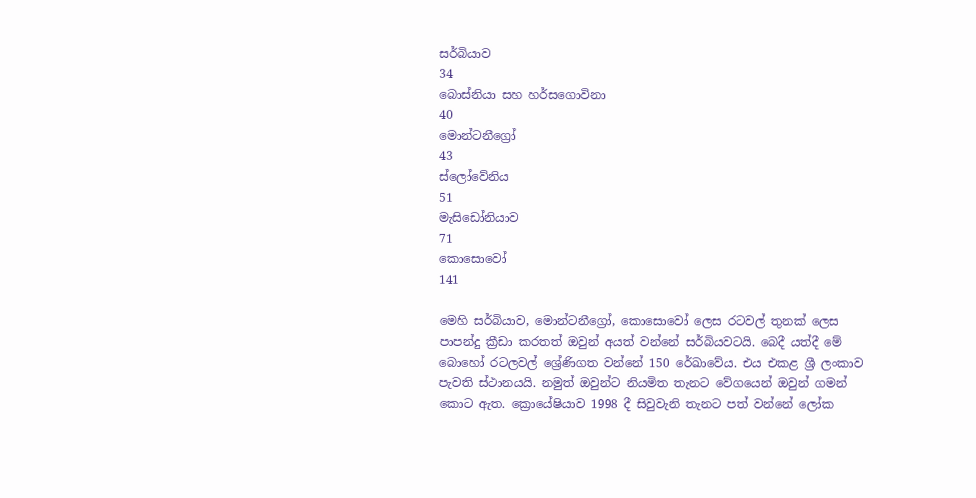සර්බියාව
34
බොස්නියා සහ හර්සගොවිනා
40
මොන්ටනීග්‍රෝ
43
ස්ලෝවේනිය
51
මැසිඩෝනියාව
71
කොසොවෝ
141

මෙහි සර්බියාව, මොන්ටනීග්‍රෝ, කොසොවෝ ලෙස රටවල් තුනක් ලෙස පාපන්දු ක්‍රීඩා කරතත් ඔවුන් අයත් වන්නේ සර්බියවටයි. බෙදී යත්දී මේ බොහෝ රටලවල් ශ්‍රේණිගත වන්නේ 150 රේඛාවේය. එය එකළ ශ්‍රී ලංකාව පැවති ස්ථානයයි. නමුත් ඔවුන්ට නියමිත තැනට වේගයෙන් ඔවුන් ගමන් කොට ඇත. ක්‍රොයේෂියාව 1998 දී සිවුවැනි තැනට පත් වන්නේ ලෝක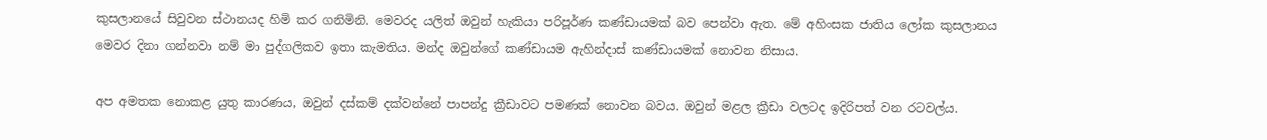කුසලානයේ සිවුවන ස්ථානයද හිමි කර ගනිමිනි. මෙවරද යලිත් ඔවුන් හැකියා පරිපූර්ණ කණ්ඩායමක් බව පෙන්වා ඇත. මේ අහිංසක ජාතිය ලෝක කුසලානය මෙවර දිනා ගන්නවා නම් මා පුද්ගලිකව ඉතා කැමතිය. මන්ද ඔවුන්ගේ කණ්ඩායම ඇහින්දාස් කණ්ඩායමක් නොවන නිසාය.

අප අමතක නොකළ යුතු කාරණය, ඔවුන් දස්කම් දක්වන්නේ පාපන්දු ක්‍රීඩාවට පමණක් නොවන බවය. ඔවුන් මළල ක්‍රීඩා වලටද ඉදිරිපත් වන රටවල්ය.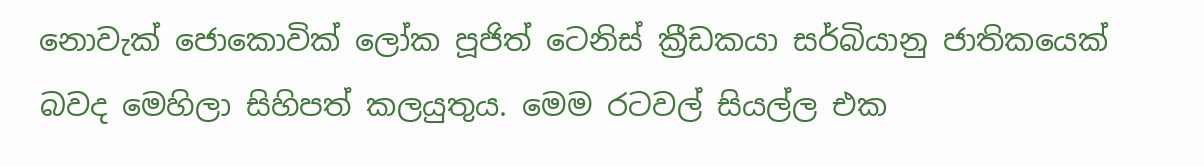නොවැක් ජොකොවික් ලෝක පූජිත් ටෙනිස් ක්‍රීඩකයා සර්බියානු ජාතිකයෙක් බවද මෙහිලා සිහිපත් කලයුතුය. මෙම රටවල් සියල්ල එක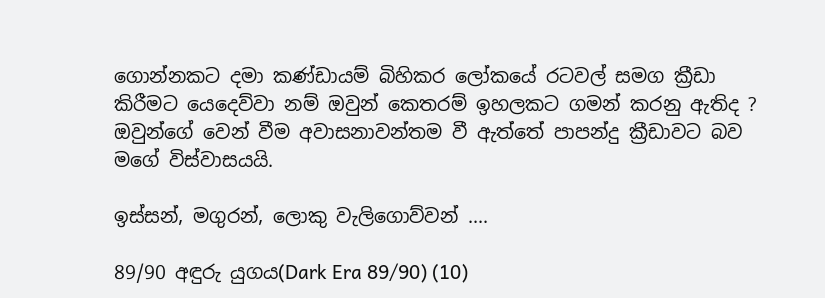ගොන්නකට දමා කණ්ඩායම් බිහිකර ලෝකයේ රටවල් සමග ක්‍රීඩා කිරීමට යෙදෙව්වා නම් ඔවුන් කෙතරම් ඉහලකට ගමන් කරනු ඇතිද ? ඔවුන්ගේ වෙන් වීම අවාසනාවන්තම වී ඇත්තේ පාපන්දු ක්‍රීඩාවට බව මගේ විස්වාසයයි.

ඉස්සන්, මගුරන්, ලොකු වැලිගොව්වන් ....

89/90 අඳුරු යුගය(Dark Era 89/90) (10)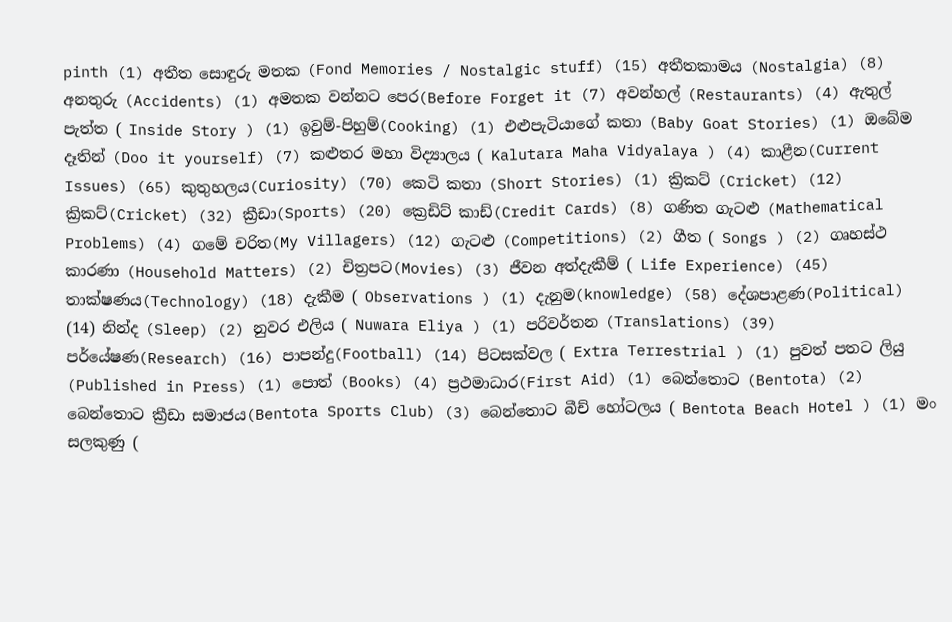pinth (1) අතීත සොඳුරු මතක (Fond Memories / Nostalgic stuff) (15) අතීතකාමය (Nostalgia) (8) අනතුරු (Accidents) (1) අමතක වන්නට පෙර(Before Forget it (7) අවන්හල් (Restaurants) (4) ඇතුල් පැත්ත ( Inside Story ) (1) ඉවුම්-පිහුම්(Cooking) (1) එළුපැටියාගේ කතා (Baby Goat Stories) (1) ඔබේම දෑතින් (Doo it yourself) (7) කළුතර මහා විද්‍යාලය ( Kalutara Maha Vidyalaya ) (4) කාළීන(Current Issues) (65) කුතුහලය(Curiosity) (70) කෙටි කතා (Short Stories) (1) ක්‍රිකට් (Cricket) (12) ක්‍රිකට්(Cricket) (32) ක්‍රීඩා(Sports) (20) ක්‍රෙඩිට් කාඩ්(Credit Cards) (8) ගණිත ගැටළු (Mathematical Problems) (4) ගමේ චරිත(My Villagers) (12) ගැටළු (Competitions) (2) ගීත ( Songs ) (2) ගෘහස්ථ කාරණා (Household Matters) (2) චිත්‍රපට(Movies) (3) ජීවන අත්දැකීම් ( Life Experience) (45) තාක්ෂණය(Technology) (18) දැකීම ( Observations ) (1) දැනුම(knowledge) (58) දේශපාළණ(Political) (14) නින්ද (Sleep) (2) නුවර එලිය ( Nuwara Eliya ) (1) පරිවර්තන (Translations) (39) පර්යේෂණ(Research) (16) පාපන්දු(Football) (14) පිටසක්වල ( Extra Terrestrial ) (1) පුවත් පතට ලියු (Published in Press) (1) පොත් (Books) (4) ප්‍රථමාධාර(First Aid) (1) බෙන්තොට (Bentota) (2) බෙන්තොට ක්‍රීඩා සමාජය(Bentota Sports Club) (3) බෙන්තොට බීච් හෝටලය ( Bentota Beach Hotel ) (1) මං සලකුණු (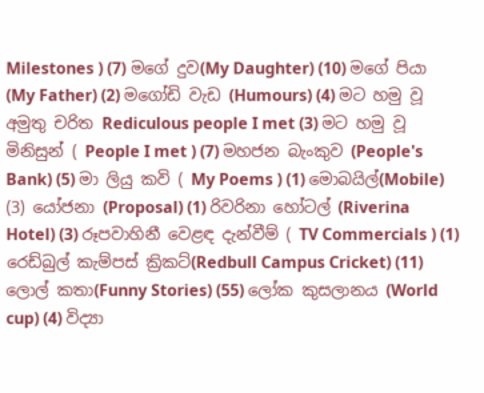Milestones ) (7) මගේ දුව(My Daughter) (10) මගේ පියා (My Father) (2) මගෝඩි වැඩ (Humours) (4) මට හමු වූ අමුතු චරිත Rediculous people I met (3) මට හමු වූ මිනිසුන් ( People I met ) (7) මහජන බැංකුව (People's Bank) (5) මා ලියු කවි ( My Poems ) (1) මොබයිල්(Mobile) (3) යෝජනා (Proposal) (1) රිවරිනා හෝටල් (Riverina Hotel) (3) රූපවාහිනී වෙළඳ දැන්වීම් ( TV Commercials ) (1) රෙඩ්බුල් කැම්පස් ක්‍රිකට්(Redbull Campus Cricket) (11) ලොල් කතා(Funny Stories) (55) ලෝක කුසලානය (World cup) (4) විද්‍යා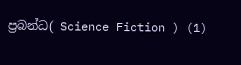ප්‍රබන්ධ( Science Fiction ) (1)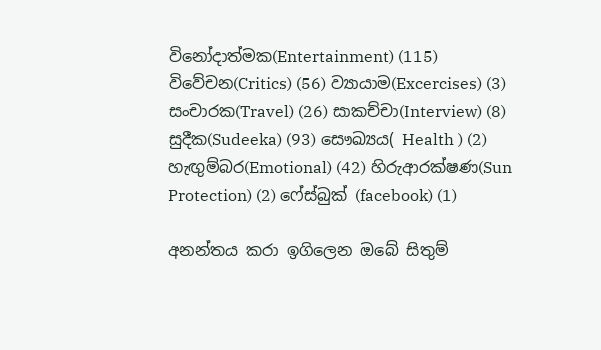විනෝදාත්මක(Entertainment) (115) විවේචන(Critics) (56) ව්‍යායාම(Excercises) (3) සංචාරක(Travel) (26) සාකච්චා(Interview) (8) සුදීක(Sudeeka) (93) සෞඛ්‍යය( Health ) (2) හැඟුම්බර(Emotional) (42) හිරුආරක්ෂණ(Sun Protection) (2) ෆේස්බුක් (facebook) (1)

අනන්තය කරා ඉගිලෙන ඔබේ සිතුම්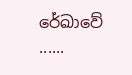රේඛාවේ ......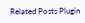Related Posts Plugin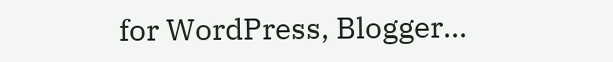for WordPress, Blogger...